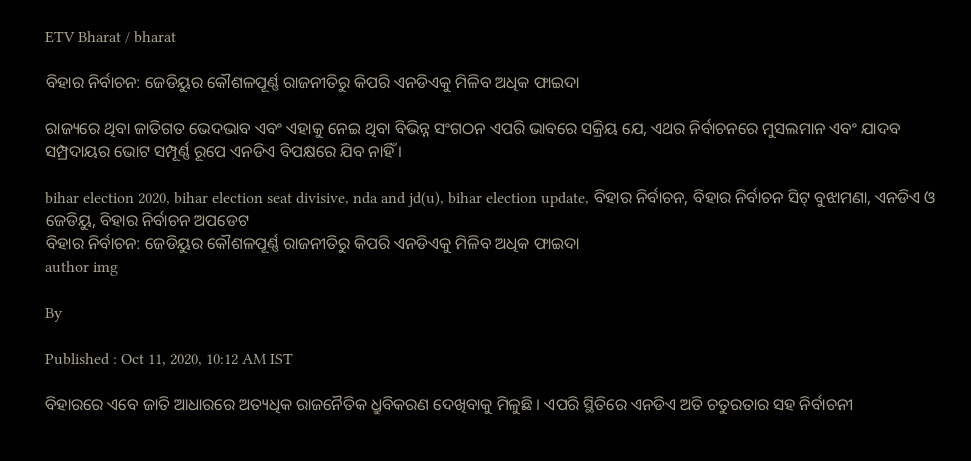ETV Bharat / bharat

ବିହାର ନିର୍ବାଚନ: ଜେଡିୟୁର କୌଶଳପୂର୍ଣ୍ଣ ରାଜନୀତିରୁ କିପରି ଏନଡିଏକୁ ମିଳିବ ଅଧିକ ଫାଇଦା

ରାଜ୍ୟରେ ଥିବା ଜାତିଗତ ଭେଦଭାବ ଏବଂ ଏହାକୁ ନେଇ ଥିବା ବିଭିନ୍ନ ସଂଗଠନ ଏପରି ଭାବରେ ସକ୍ରିୟ ଯେ, ଏଥର ନିର୍ବାଚନରେ ମୁସଲମାନ ଏବଂ ଯାଦବ ସମ୍ପ୍ରଦାୟର ଭୋଟ ସମ୍ପୂର୍ଣ୍ଣ ରୂପେ ଏନଡିଏ ବିପକ୍ଷରେ ଯିବ ନାହିଁ ।

bihar election 2020, bihar election seat divisive, nda and jd(u), bihar election update, ବିହାର ନିର୍ବାଚନ, ବିହାର ନିର୍ବାଚନ ସିଟ୍‌ ବୁଝାମଣା, ଏନଡିଏ ଓ ଜେଡିୟୁ, ବିହାର ନିର୍ବାଚନ ଅପଡେଟ
ବିହାର ନିର୍ବାଚନ: ଜେଡିୟୁର କୌଶଳପୂର୍ଣ୍ଣ ରାଜନୀତିରୁ କିପରି ଏନଡିଏକୁ ମିଳିବ ଅଧିକ ଫାଇଦା
author img

By

Published : Oct 11, 2020, 10:12 AM IST

ବିହାରରେ ଏବେ ଜାତି ଆଧାରରେ ଅତ୍ୟଧିକ ରାଜନୈତିକ ଧ୍ରୁବିକରଣ ଦେଖିବାକୁ ମିଳୁଛି । ଏପରି ସ୍ଥିତିରେ ଏନଡିଏ ଅତି ଚତୁରତାର ସହ ନିର୍ବାଚନୀ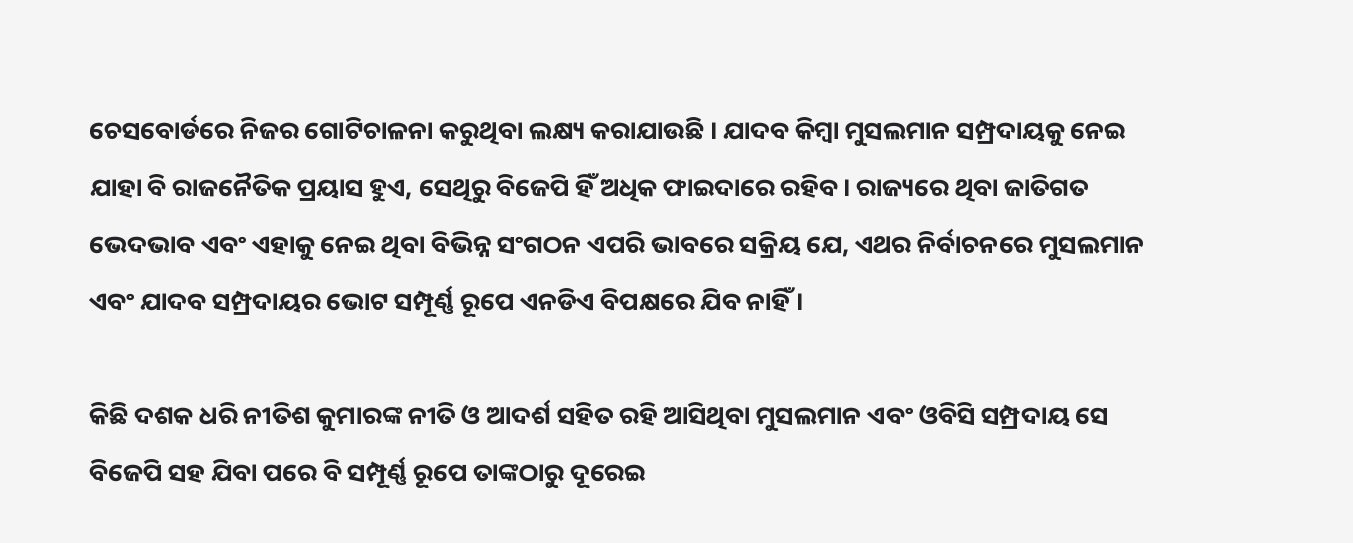ଚେସବୋର୍ଡରେ ନିଜର ଗୋଟିଚାଳନା କରୁଥିବା ଲକ୍ଷ୍ୟ କରାଯାଉଛି । ଯାଦବ କିମ୍ବା ମୁସଲମାନ ସମ୍ପ୍ରଦାୟକୁ ନେଇ ଯାହା ବି ରାଜନୈତିକ ପ୍ରୟାସ ହୁଏ, ସେଥିରୁ ବିଜେପି ହିଁ ଅଧିକ ଫାଇଦାରେ ରହିବ। ରାଜ୍ୟରେ ଥିବା ଜାତିଗତ ଭେଦଭାବ ଏବଂ ଏହାକୁ ନେଇ ଥିବା ବିଭିନ୍ନ ସଂଗଠନ ଏପରି ଭାବରେ ସକ୍ରିୟ ଯେ, ଏଥର ନିର୍ବାଚନରେ ମୁସଲମାନ ଏବଂ ଯାଦବ ସମ୍ପ୍ରଦାୟର ଭୋଟ ସମ୍ପୂର୍ଣ୍ଣ ରୂପେ ଏନଡିଏ ବିପକ୍ଷରେ ଯିବ ନାହିଁ ।

କିଛି ଦଶକ ଧରି ନୀତିଶ କୁମାରଙ୍କ ନୀତି ଓ ଆଦର୍ଶ ସହିତ ରହି ଆସିଥିବା ମୁସଲମାନ ଏବଂ ଓବିସି ସମ୍ପ୍ରଦାୟ ସେ ବିଜେପି ସହ ଯିବା ପରେ ବି ସମ୍ପୂର୍ଣ୍ଣ ରୂପେ ତାଙ୍କଠାରୁ ଦୂରେଇ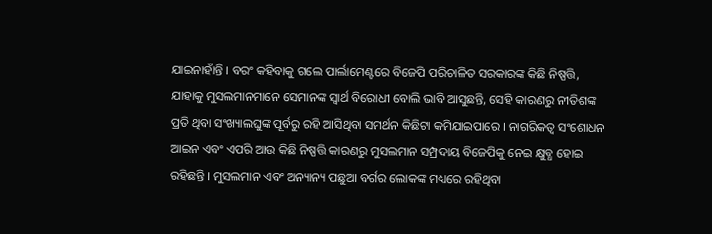ଯାଇନାହାଁନ୍ତି । ବରଂ କହିବାକୁ ଗଲେ ପାର୍ଲାମେଣ୍ଟରେ ବିଜେପି ପରିଚାଳିତ ସରକାରଙ୍କ କିଛି ନିଷ୍ପତ୍ତି, ଯାହାକୁ ମୁସଲମାନମାନେ ସେମାନଙ୍କ ସ୍ବାର୍ଥ ବିରୋଧୀ ବୋଲି ଭାବି ଆସୁଛନ୍ତି, ସେହି କାରଣରୁ ନୀତିଶଙ୍କ ପ୍ରତି ଥିବା ସଂଖ୍ୟାଲଘୁଙ୍କ ପୂର୍ବରୁ ରହି ଆସିଥିବା ସମର୍ଥନ କିଛିଟା କମିଯାଇପାରେ । ନାଗରିକତ୍ବ ସଂଶୋଧନ ଆଇନ ଏବଂ ଏପରି ଆଉ କିଛି ନିଷ୍ପତ୍ତି କାରଣରୁ ମୁସଲମାନ ସମ୍ପ୍ରଦାୟ ବିଜେପିକୁ ନେଇ କ୍ଷୁବ୍ଧ ହୋଇ ରହିଛନ୍ତି । ମୁସଲମାନ ଏବଂ ଅନ୍ୟାନ୍ୟ ପଛୁଆ ବର୍ଗର ଲୋକଙ୍କ ମଧ୍ୟରେ ରହିଥିବା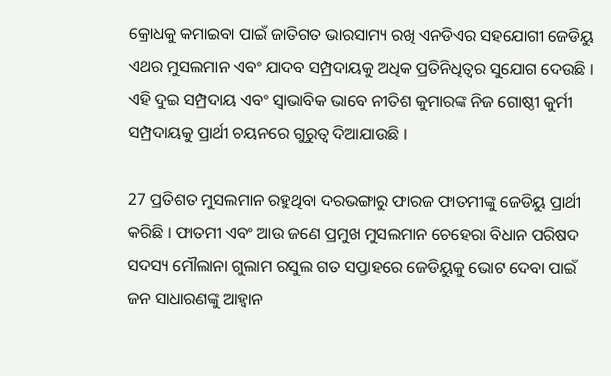କ୍ରୋଧକୁ କମାଇବା ପାଇଁ ଜାତିଗତ ଭାରସାମ୍ୟ ରଖି ଏନଡିଏର ସହଯୋଗୀ ଜେଡିୟୁ ଏଥର ମୁସଲମାନ ଏବଂ ଯାଦବ ସମ୍ପ୍ରଦାୟକୁ ଅଧିକ ପ୍ରତିନିଧିତ୍ବର ସୁଯୋଗ ଦେଉଛି । ଏହି ଦୁଇ ସମ୍ପ୍ରଦାୟ ଏବଂ ସ୍ବାଭାବିକ ଭାବେ ନୀତିଶ କୁମାରଙ୍କ ନିଜ ଗୋଷ୍ଠୀ କୁର୍ମୀ ସମ୍ପ୍ରଦାୟକୁ ପ୍ରାର୍ଥୀ ଚୟନରେ ଗୁରୁତ୍ବ ଦିଆଯାଉଛି ।

27 ପ୍ରତିଶତ ମୁସଲମାନ ରହୁଥିବା ଦରଭଙ୍ଗାରୁ ଫାରଜ ଫାତମୀଙ୍କୁ ଜେଡିୟୁ ପ୍ରାର୍ଥୀ କରିଛି । ଫାତମୀ ଏବଂ ଆଉ ଜଣେ ପ୍ରମୁଖ ମୁସଲମାନ ଚେହେରା ବିଧାନ ପରିଷଦ ସଦସ୍ୟ ମୌଲାନା ଗୁଲାମ ରସୁଲ ଗତ ସପ୍ତାହରେ ଜେଡିୟୁକୁ ଭୋଟ ଦେବା ପାଇଁ ଜନ ସାଧାରଣଙ୍କୁ ଆହ୍ବାନ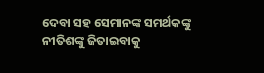ଦେବା ସହ ସେମାନଙ୍କ ସମର୍ଥକଙ୍କୁ ନୀତିଶଙ୍କୁ ଜିତାଇବାକୁ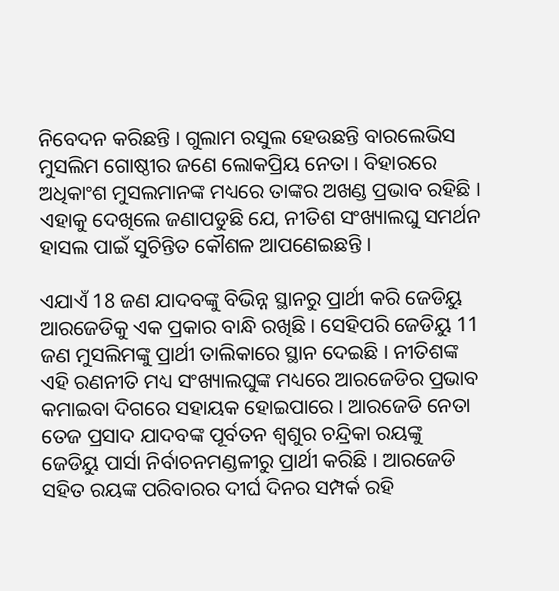ନିବେଦନ କରିଛନ୍ତି । ଗୁଲାମ ରସୁଲ ହେଉଛନ୍ତି ବାରଲେଭିସ ମୁସଲିମ ଗୋଷ୍ଠୀର ଜଣେ ଲୋକପ୍ରିୟ ନେତା । ବିହାରରେ ଅଧିକାଂଶ ମୁସଲମାନଙ୍କ ମଧ୍ୟରେ ତାଙ୍କର ଅଖଣ୍ଡ ପ୍ରଭାବ ରହିଛି । ଏହାକୁ ଦେଖିଲେ ଜଣାପଡୁଛି ଯେ, ନୀତିଶ ସଂଖ୍ୟାଲଘୁ ସମର୍ଥନ ହାସଲ ପାଇଁ ସୁଚିନ୍ତିତ କୌଶଳ ଆପଣେଇଛନ୍ତି ।

ଏଯାଏଁ 18 ଜଣ ଯାଦବଙ୍କୁ ବିଭିନ୍ନ ସ୍ଥାନରୁ ପ୍ରାର୍ଥୀ କରି ଜେଡିୟୁ ଆରଜେଡିକୁ ଏକ ପ୍ରକାର ବାନ୍ଧି ରଖିଛି । ସେହିପରି ଜେଡିୟୁ 11 ଜଣ ମୁସଲିମଙ୍କୁ ପ୍ରାର୍ଥୀ ତାଲିକାରେ ସ୍ଥାନ ଦେଇଛି । ନୀତିଶଙ୍କ ଏହି ରଣନୀତି ମଧ୍ୟ ସଂଖ୍ୟାଲଘୁଙ୍କ ମଧ୍ୟରେ ଆରଜେଡିର ପ୍ରଭାବ କମାଇବା ଦିଗରେ ସହାୟକ ହୋଇପାରେ । ଆରଜେଡି ନେତା ତେଜ ପ୍ରସାଦ ଯାଦବଙ୍କ ପୂର୍ବତନ ଶ୍ବଶୁର ଚନ୍ଦ୍ରିକା ରୟଙ୍କୁ ଜେଡିୟୁ ପାର୍ସା ନିର୍ବାଚନମଣ୍ଡଳୀରୁ ପ୍ରାର୍ଥୀ କରିଛି । ଆରଜେଡି ସହିତ ରୟଙ୍କ ପରିବାରର ଦୀର୍ଘ ଦିନର ସମ୍ପର୍କ ରହି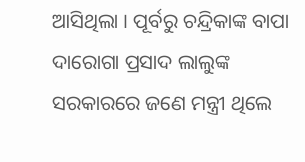ଆସିଥିଲା । ପୂର୍ବରୁ ଚନ୍ଦ୍ରିକାଙ୍କ ବାପା ଦାରୋଗା ପ୍ରସାଦ ଲାଲୁଙ୍କ ସରକାରରେ ଜଣେ ମନ୍ତ୍ରୀ ଥିଲେ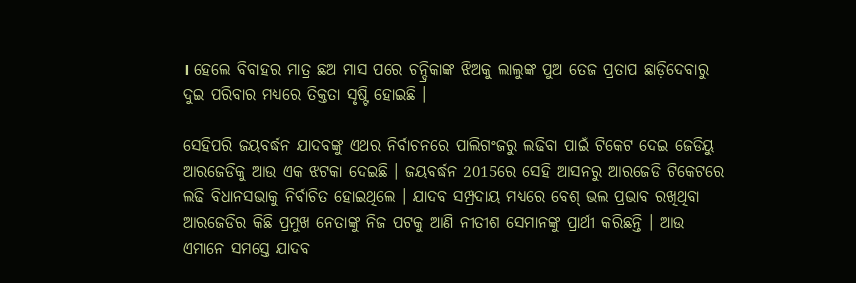। ହେଲେ ବିବାହର ମାତ୍ର ଛଅ ମାସ ପରେ ଚନ୍ଦ୍ରିକାଙ୍କ ଝିଅକୁ ଲାଲୁଙ୍କ ପୁଅ ତେଜ ପ୍ରତାପ ଛାଡ଼ିଦେବାରୁ ଦୁଇ ପରିବାର ମଧ୍ୟରେ ତିକ୍ତତା ସୃଷ୍ଟି ହୋଇଛି ।

ସେହିପରି ଜୟବର୍ଦ୍ଧନ ଯାଦବଙ୍କୁ ଏଥର ନିର୍ବାଚନରେ ପାଲିଗଂଜରୁ ଲଢିବା ପାଇଁ ଟିକେଟ ଦେଇ ଜେଡିୟୁ ଆରଜେଡିକୁ ଆଉ ଏକ ଝଟକା ଦେଇଛି । ଜୟବର୍ଦ୍ଧନ 2015ରେ ସେହି ଆସନରୁ ଆରଜେଡି ଟିକେଟରେ ଲଢି ବିଧାନସଭାକୁ ନିର୍ବାଚିତ ହୋଇଥିଲେ । ଯାଦବ ସମ୍ପ୍ରଦାୟ ମଧ୍ୟରେ ବେଶ୍ ଭଲ ପ୍ରଭାବ ରଖିଥିବା ଆରଜେଡିର କିଛି ପ୍ରମୁଖ ନେତାଙ୍କୁ ନିଜ ପଟକୁ ଆଣି ନୀତୀଶ ସେମାନଙ୍କୁ ପ୍ରାର୍ଥୀ କରିଛନ୍ତି । ଆଉ ଏମାନେ ସମସ୍ତେ ଯାଦବ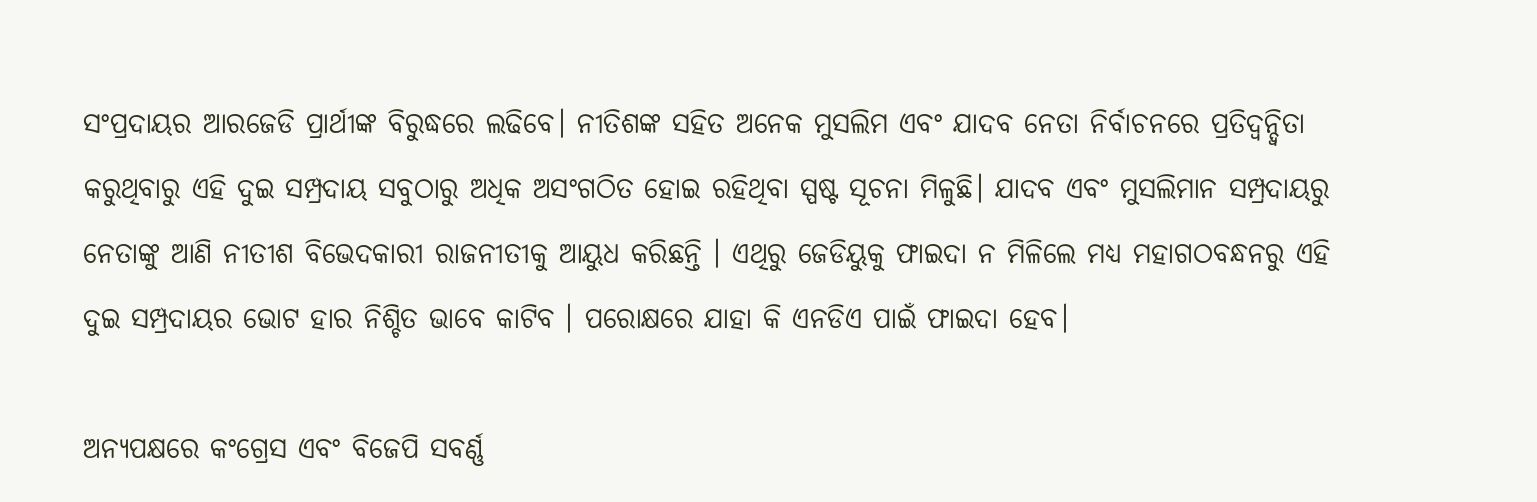ସଂପ୍ରଦାୟର ଆରଜେଡି ପ୍ରାର୍ଥୀଙ୍କ ବିରୁଦ୍ଧରେ ଲଢିବେ। ନୀତିଶଙ୍କ ସହିତ ଅନେକ ମୁସଲିମ ଏବଂ ଯାଦବ ନେତା ନିର୍ବାଚନରେ ପ୍ରତିଦ୍ବନ୍ଦ୍ବିତା କରୁଥିବାରୁ ଏହି ଦୁଇ ସମ୍ପ୍ରଦାୟ ସବୁଠାରୁ ଅଧିକ ଅସଂଗଠିତ ହୋଇ ରହିଥିବା ସ୍ପଷ୍ଟ ସୂଚନା ମିଳୁଛି। ଯାଦବ ଏବଂ ମୁସଲିମାନ ସମ୍ପ୍ରଦାୟରୁ ନେତାଙ୍କୁ ଆଣି ନୀତୀଶ ବିଭେଦକାରୀ ରାଜନୀତୀକୁ ଆୟୁଧ କରିଛନ୍ତି । ଏଥିରୁ ଜେଡିୟୁକୁ ଫାଇଦା ନ ମିଳିଲେ ମଧ୍ୟ ମହାଗଠବନ୍ଧନରୁ ଏହି ଦୁଇ ସମ୍ପ୍ରଦାୟର ଭୋଟ ହାର ନିଶ୍ଚିତ ଭାବେ କାଟିବ । ପରୋକ୍ଷରେ ଯାହା କି ଏନଡିଏ ପାଇଁ ଫାଇଦା ହେବ।

ଅନ୍ୟପକ୍ଷରେ କଂଗ୍ରେସ ଏବଂ ବିଜେପି ସବର୍ଣ୍ଣ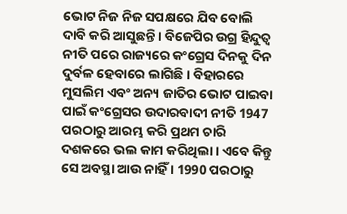ଭୋଟ ନିଜ ନିଜ ସପକ୍ଷରେ ଯିବ ବୋଲି ଦାବି କରି ଆସୁଛନ୍ତି । ବିଜେପିର ଉଗ୍ର ହିନ୍ଦୁତ୍ବ ନୀତି ପରେ ରାଜ୍ୟରେ କଂଗ୍ରେସ ଦିନକୁ ଦିନ ଦୁର୍ବଳ ହେବାରେ ଲାଗିଛି । ବିହାରରେ ମୁସଲିମ ଏବଂ ଅନ୍ୟ ଜାତିର ଭୋଟ ପାଇବା ପାଇଁ କଂଗ୍ରେସର ଉଦାରବାଦୀ ନୀତି 1947 ପରଠାରୁ ଆରମ୍ଭ କରି ପ୍ରଥମ ଚାରି ଦଶକରେ ଭଲ କାମ କରିଥିଲା । ଏବେ କିନ୍ତୁ ସେ ଅବସ୍ଥା ଆଉ ନାହିଁ । 1990 ପରଠାରୁ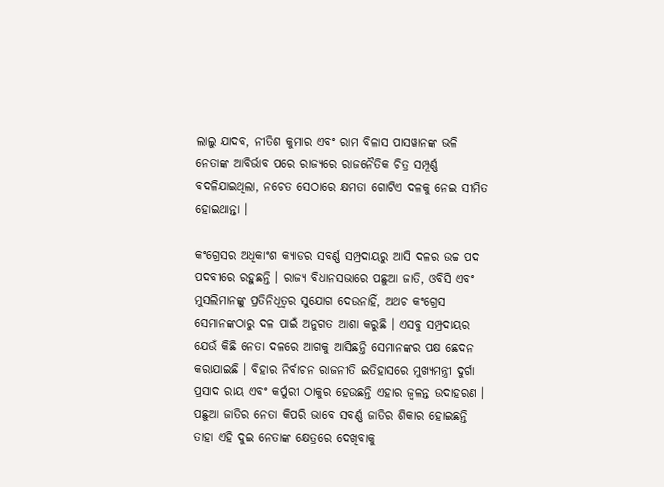ଲାଲୁ ଯାଦବ, ନୀତିଶ କୁମାର ଏବଂ ରାମ ବିଳାସ ପାସୱାନଙ୍କ ଭଳି ନେତାଙ୍କ ଆବିର୍ଭାବ ପରେ ରାଜ୍ୟରେ ରାଜନୈତିକ ଚିତ୍ର ସମ୍ପୂର୍ଣ୍ଣ ବଦଳିଯାଇଥିଲା, ନଚେତ ସେଠାରେ କ୍ଷମତା ଗୋଟିଏ ଦଳକୁ ନେଇ ସୀମିତ ହୋଇଥାନ୍ତା ।

କଂଗ୍ରେସର ଅଧିକାଂଶ କ୍ୟାଡର ସବର୍ଣ୍ଣ ସମ୍ପ୍ରଦାୟରୁ ଆସି ଦଳର ଉଚ୍ଚ ପଦ ପଦବୀରେ ରହୁଛନ୍ତି । ରାଜ୍ୟ ବିଧାନସଭାରେ ପଛୁଆ ଜାତି, ଓବିସି ଏବଂ ମୁସଲିମାନଙ୍କୁ ପ୍ରତିନିଧିତ୍ବର ସୁଯୋଗ ଦେଉନାହିଁ, ଅଥଚ କଂଗ୍ରେସ ସେମାନଙ୍କଠାରୁ ଦଳ ପାଇଁ ଅନୁଗତ ଆଶା କରୁଛି । ଏସବୁ ସମ୍ପ୍ରଦାୟର ଯେଉଁ କିଛି ନେତା ଦଳରେ ଆଗକୁ ଆସିଛନ୍ତି ସେମାନଙ୍କର ପକ୍ଷ ଛେଦନ କରାଯାଇଛି । ବିହାର ନିର୍ବାଚନ ରାଜନୀତି ଇତିହାସରେ ମୁଖ୍ୟମନ୍ତ୍ରୀ ଦୁର୍ଗା ପ୍ରସାଦ ରାୟ ଏବଂ କର୍ପୁରୀ ଠାକୁର ହେଉଛନ୍ତି ଏହାର ଜ୍ବଳନ୍ତ ଉଦାହରଣ । ପଛୁଆ ଜାତିର ନେତା କିପରି ଭାବେ ସବର୍ଣ୍ଣ ଜାତିର ଶିକାର ହୋଇଛନ୍ତି ତାହା ଏହି ଦୁଇ ନେତାଙ୍କ କ୍ଷେତ୍ରରେ ଦେଖିବାକୁ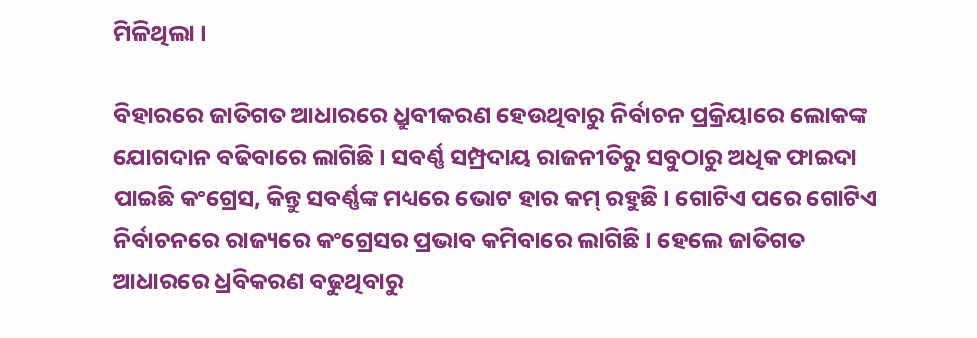ମିଳିଥିଲା ।

ବିହାରରେ ଜାତିଗତ ଆଧାରରେ ଧ୍ରୁବୀକରଣ ହେଉଥିବାରୁ ନିର୍ବାଚନ ପ୍ରକ୍ରିୟାରେ ଲୋକଙ୍କ ଯୋଗଦାନ ବଢିବାରେ ଲାଗିଛି । ସବର୍ଣ୍ଣ ସମ୍ପ୍ରଦାୟ ରାଜନୀତିରୁ ସବୁଠାରୁ ଅଧିକ ଫାଇଦା ପାଇଛି କଂଗ୍ରେସ, କିନ୍ତୁ ସବର୍ଣ୍ଣଙ୍କ ମଧ୍ୟରେ ଭୋଟ ହାର କମ୍ ରହୁଛି । ଗୋଟିଏ ପରେ ଗୋଟିଏ ନିର୍ବାଚନରେ ରାଜ୍ୟରେ କଂଗ୍ରେସର ପ୍ରଭାବ କମିବାରେ ଲାଗିଛି । ହେଲେ ଜାତିଗତ ଆଧାରରେ ଧ୍ରବିକରଣ ବଢୁଥିବାରୁ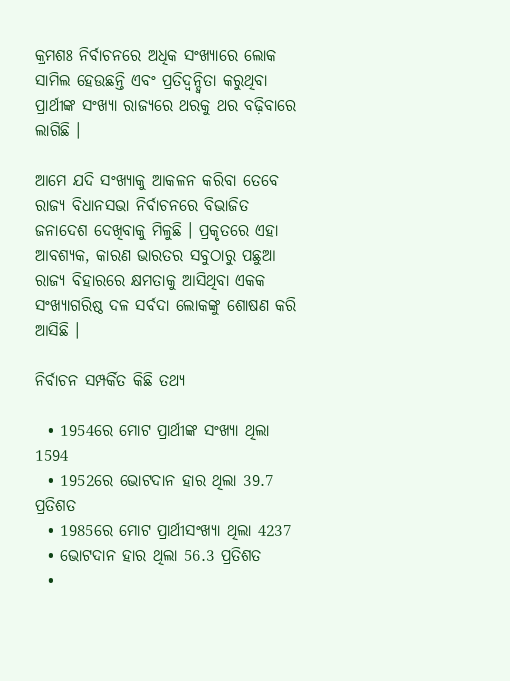କ୍ରମଶଃ ନିର୍ବାଚନରେ ଅଧିକ ସଂଖ୍ୟାରେ ଲୋକ ସାମିଲ ହେଉଛନ୍ତି ଏବଂ ପ୍ରତିଦ୍ବନ୍ଦ୍ବିତା କରୁଥିବା ପ୍ରାର୍ଥୀଙ୍କ ସଂଖ୍ୟା ରାଜ୍ୟରେ ଥରକୁ ଥର ବଢ଼ିବାରେ ଲାଗିଛି ।

ଆମେ ଯଦି ସଂଖ୍ୟାକୁ ଆକଳନ କରିବା ତେବେ ରାଜ୍ୟ ବିଧାନସଭା ନିର୍ବାଚନରେ ବିଭାଜିତ ଜନାଦେଶ ଦେଖିବାକୁ ମିଳୁଛି । ପ୍ରକୃତରେ ଏହା ଆବଶ୍ୟକ, କାରଣ ଭାରତର ସବୁଠାରୁ ପଛୁଆ ରାଜ୍ୟ ବିହାରରେ କ୍ଷମତାକୁ ଆସିଥିବା ଏକକ ସଂଖ୍ୟାଗରିଷ୍ଠ ଦଳ ସର୍ବଦା ଲୋକଙ୍କୁ ଶୋଷଣ କରି ଆସିଛି ।

ନିର୍ବାଚନ ସମ୍ପର୍କିତ କିଛି ତଥ୍ୟ

  • 1954ରେ ମୋଟ ପ୍ରାର୍ଥୀଙ୍କ ସଂଖ୍ୟା ଥିଲା 1594
  • 1952ରେ ଭୋଟଦାନ ହାର ଥିଲା 39.7 ପ୍ରତିଶତ
  • 1985ରେ ମୋଟ ପ୍ରାର୍ଥୀସଂଖ୍ୟା ଥିଲା 4237
  • ଭୋଟଦାନ ହାର ଥିଲା 56.3 ପ୍ରତିଶତ
  •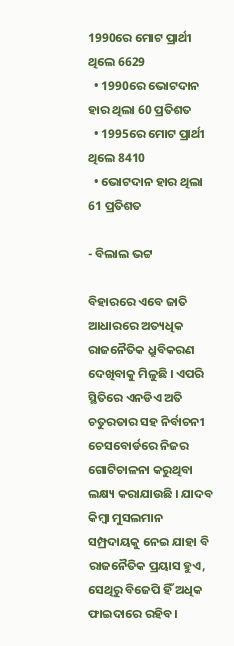1990ରେ ମୋଟ ପ୍ରାର୍ଥୀ ଥିଲେ 6629
  • 1990ରେ ଭୋଟଦାନ ହାର ଥିଲା 60 ପ୍ରତିଶତ
  • 1995ରେ ମୋଟ ପ୍ରାର୍ଥୀ ଥିଲେ 8410
  • ଭୋଟଦାନ ହାର ଥିଲା 61 ପ୍ରତିଶତ

- ବିଲାଲ ଭଟ୍ଟ

ବିହାରରେ ଏବେ ଜାତି ଆଧାରରେ ଅତ୍ୟଧିକ ରାଜନୈତିକ ଧ୍ରୁବିକରଣ ଦେଖିବାକୁ ମିଳୁଛି । ଏପରି ସ୍ଥିତିରେ ଏନଡିଏ ଅତି ଚତୁରତାର ସହ ନିର୍ବାଚନୀ ଚେସବୋର୍ଡରେ ନିଜର ଗୋଟିଚାଳନା କରୁଥିବା ଲକ୍ଷ୍ୟ କରାଯାଉଛି । ଯାଦବ କିମ୍ବା ମୁସଲମାନ ସମ୍ପ୍ରଦାୟକୁ ନେଇ ଯାହା ବି ରାଜନୈତିକ ପ୍ରୟାସ ହୁଏ, ସେଥିରୁ ବିଜେପି ହିଁ ଅଧିକ ଫାଇଦାରେ ରହିବ।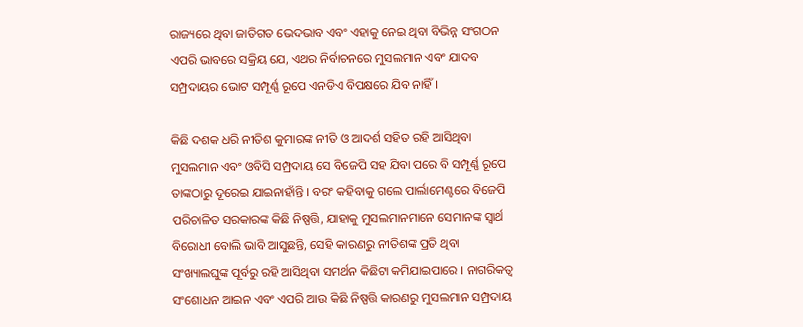ରାଜ୍ୟରେ ଥିବା ଜାତିଗତ ଭେଦଭାବ ଏବଂ ଏହାକୁ ନେଇ ଥିବା ବିଭିନ୍ନ ସଂଗଠନ ଏପରି ଭାବରେ ସକ୍ରିୟ ଯେ, ଏଥର ନିର୍ବାଚନରେ ମୁସଲମାନ ଏବଂ ଯାଦବ ସମ୍ପ୍ରଦାୟର ଭୋଟ ସମ୍ପୂର୍ଣ୍ଣ ରୂପେ ଏନଡିଏ ବିପକ୍ଷରେ ଯିବ ନାହିଁ ।

କିଛି ଦଶକ ଧରି ନୀତିଶ କୁମାରଙ୍କ ନୀତି ଓ ଆଦର୍ଶ ସହିତ ରହି ଆସିଥିବା ମୁସଲମାନ ଏବଂ ଓବିସି ସମ୍ପ୍ରଦାୟ ସେ ବିଜେପି ସହ ଯିବା ପରେ ବି ସମ୍ପୂର୍ଣ୍ଣ ରୂପେ ତାଙ୍କଠାରୁ ଦୂରେଇ ଯାଇନାହାଁନ୍ତି । ବରଂ କହିବାକୁ ଗଲେ ପାର୍ଲାମେଣ୍ଟରେ ବିଜେପି ପରିଚାଳିତ ସରକାରଙ୍କ କିଛି ନିଷ୍ପତ୍ତି, ଯାହାକୁ ମୁସଲମାନମାନେ ସେମାନଙ୍କ ସ୍ବାର୍ଥ ବିରୋଧୀ ବୋଲି ଭାବି ଆସୁଛନ୍ତି, ସେହି କାରଣରୁ ନୀତିଶଙ୍କ ପ୍ରତି ଥିବା ସଂଖ୍ୟାଲଘୁଙ୍କ ପୂର୍ବରୁ ରହି ଆସିଥିବା ସମର୍ଥନ କିଛିଟା କମିଯାଇପାରେ । ନାଗରିକତ୍ବ ସଂଶୋଧନ ଆଇନ ଏବଂ ଏପରି ଆଉ କିଛି ନିଷ୍ପତ୍ତି କାରଣରୁ ମୁସଲମାନ ସମ୍ପ୍ରଦାୟ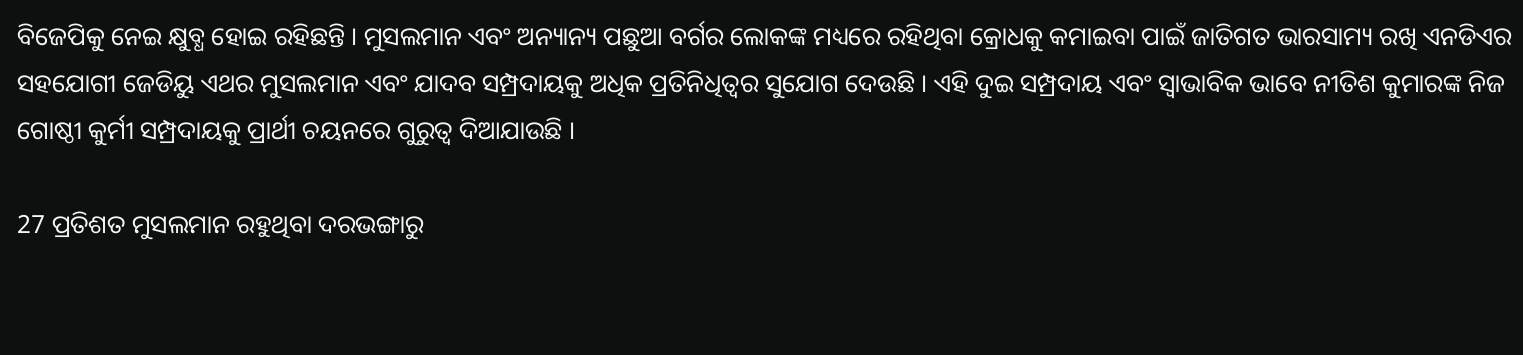ବିଜେପିକୁ ନେଇ କ୍ଷୁବ୍ଧ ହୋଇ ରହିଛନ୍ତି । ମୁସଲମାନ ଏବଂ ଅନ୍ୟାନ୍ୟ ପଛୁଆ ବର୍ଗର ଲୋକଙ୍କ ମଧ୍ୟରେ ରହିଥିବା କ୍ରୋଧକୁ କମାଇବା ପାଇଁ ଜାତିଗତ ଭାରସାମ୍ୟ ରଖି ଏନଡିଏର ସହଯୋଗୀ ଜେଡିୟୁ ଏଥର ମୁସଲମାନ ଏବଂ ଯାଦବ ସମ୍ପ୍ରଦାୟକୁ ଅଧିକ ପ୍ରତିନିଧିତ୍ବର ସୁଯୋଗ ଦେଉଛି । ଏହି ଦୁଇ ସମ୍ପ୍ରଦାୟ ଏବଂ ସ୍ବାଭାବିକ ଭାବେ ନୀତିଶ କୁମାରଙ୍କ ନିଜ ଗୋଷ୍ଠୀ କୁର୍ମୀ ସମ୍ପ୍ରଦାୟକୁ ପ୍ରାର୍ଥୀ ଚୟନରେ ଗୁରୁତ୍ବ ଦିଆଯାଉଛି ।

27 ପ୍ରତିଶତ ମୁସଲମାନ ରହୁଥିବା ଦରଭଙ୍ଗାରୁ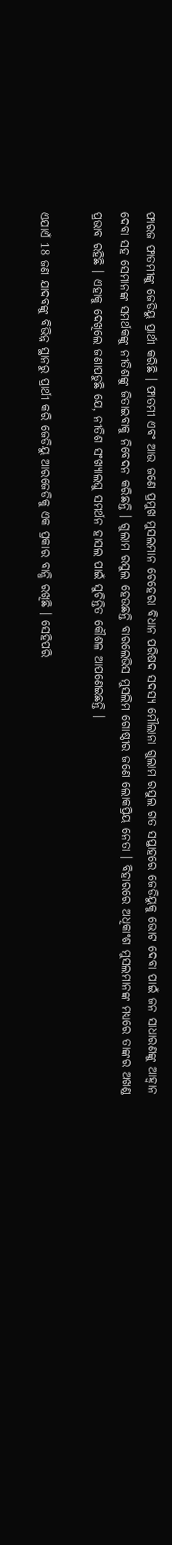ଫାରଜ ଫାତମୀଙ୍କୁ ଜେଡିୟୁ ପ୍ରାର୍ଥୀ କରିଛି । ଫାତମୀ ଏବଂ ଆଉ ଜଣେ ପ୍ରମୁଖ ମୁସଲମାନ ଚେହେରା ବିଧାନ ପରିଷଦ ସଦସ୍ୟ ମୌଲାନା ଗୁଲାମ ରସୁଲ ଗତ ସପ୍ତାହରେ ଜେଡିୟୁକୁ ଭୋଟ ଦେବା ପାଇଁ ଜନ ସାଧାରଣଙ୍କୁ ଆହ୍ବାନ ଦେବା ସହ ସେମାନଙ୍କ ସମର୍ଥକଙ୍କୁ ନୀତିଶଙ୍କୁ ଜିତାଇବାକୁ ନିବେଦନ କରିଛନ୍ତି । ଗୁଲାମ ରସୁଲ ହେଉଛନ୍ତି ବାରଲେଭିସ ମୁସଲିମ ଗୋଷ୍ଠୀର ଜଣେ ଲୋକପ୍ରିୟ ନେତା । ବିହାରରେ ଅଧିକାଂଶ ମୁସଲମାନଙ୍କ ମଧ୍ୟରେ ତାଙ୍କର ଅଖଣ୍ଡ ପ୍ରଭାବ ରହିଛି । ଏହାକୁ ଦେଖିଲେ ଜଣାପଡୁଛି ଯେ, ନୀତିଶ ସଂଖ୍ୟାଲଘୁ ସମର୍ଥନ ହାସଲ ପାଇଁ ସୁଚିନ୍ତିତ କୌଶଳ ଆପଣେଇଛନ୍ତି ।

ଏଯାଏଁ 18 ଜଣ ଯାଦବଙ୍କୁ ବିଭିନ୍ନ ସ୍ଥାନରୁ ପ୍ରାର୍ଥୀ କରି ଜେଡିୟୁ ଆରଜେଡିକୁ ଏକ ପ୍ରକାର ବାନ୍ଧି ରଖିଛି । ସେହିପରି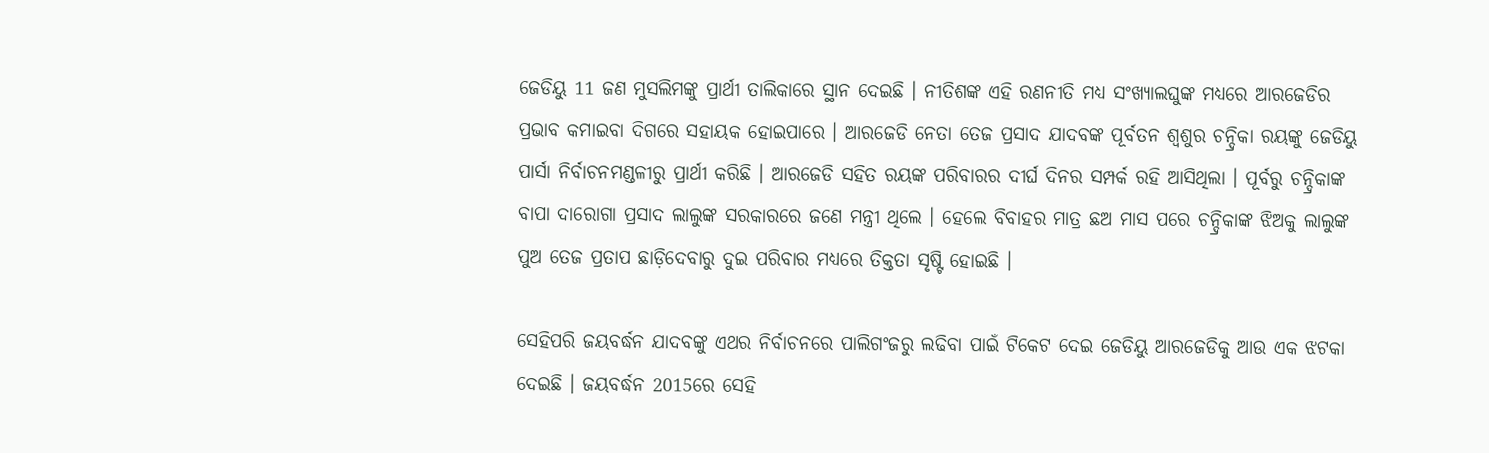ଜେଡିୟୁ 11 ଜଣ ମୁସଲିମଙ୍କୁ ପ୍ରାର୍ଥୀ ତାଲିକାରେ ସ୍ଥାନ ଦେଇଛି । ନୀତିଶଙ୍କ ଏହି ରଣନୀତି ମଧ୍ୟ ସଂଖ୍ୟାଲଘୁଙ୍କ ମଧ୍ୟରେ ଆରଜେଡିର ପ୍ରଭାବ କମାଇବା ଦିଗରେ ସହାୟକ ହୋଇପାରେ । ଆରଜେଡି ନେତା ତେଜ ପ୍ରସାଦ ଯାଦବଙ୍କ ପୂର୍ବତନ ଶ୍ବଶୁର ଚନ୍ଦ୍ରିକା ରୟଙ୍କୁ ଜେଡିୟୁ ପାର୍ସା ନିର୍ବାଚନମଣ୍ଡଳୀରୁ ପ୍ରାର୍ଥୀ କରିଛି । ଆରଜେଡି ସହିତ ରୟଙ୍କ ପରିବାରର ଦୀର୍ଘ ଦିନର ସମ୍ପର୍କ ରହି ଆସିଥିଲା । ପୂର୍ବରୁ ଚନ୍ଦ୍ରିକାଙ୍କ ବାପା ଦାରୋଗା ପ୍ରସାଦ ଲାଲୁଙ୍କ ସରକାରରେ ଜଣେ ମନ୍ତ୍ରୀ ଥିଲେ । ହେଲେ ବିବାହର ମାତ୍ର ଛଅ ମାସ ପରେ ଚନ୍ଦ୍ରିକାଙ୍କ ଝିଅକୁ ଲାଲୁଙ୍କ ପୁଅ ତେଜ ପ୍ରତାପ ଛାଡ଼ିଦେବାରୁ ଦୁଇ ପରିବାର ମଧ୍ୟରେ ତିକ୍ତତା ସୃଷ୍ଟି ହୋଇଛି ।

ସେହିପରି ଜୟବର୍ଦ୍ଧନ ଯାଦବଙ୍କୁ ଏଥର ନିର୍ବାଚନରେ ପାଲିଗଂଜରୁ ଲଢିବା ପାଇଁ ଟିକେଟ ଦେଇ ଜେଡିୟୁ ଆରଜେଡିକୁ ଆଉ ଏକ ଝଟକା ଦେଇଛି । ଜୟବର୍ଦ୍ଧନ 2015ରେ ସେହି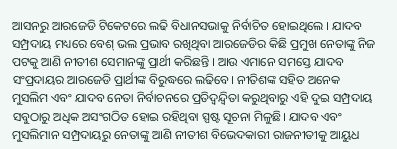ଆସନରୁ ଆରଜେଡି ଟିକେଟରେ ଲଢି ବିଧାନସଭାକୁ ନିର୍ବାଚିତ ହୋଇଥିଲେ । ଯାଦବ ସମ୍ପ୍ରଦାୟ ମଧ୍ୟରେ ବେଶ୍ ଭଲ ପ୍ରଭାବ ରଖିଥିବା ଆରଜେଡିର କିଛି ପ୍ରମୁଖ ନେତାଙ୍କୁ ନିଜ ପଟକୁ ଆଣି ନୀତୀଶ ସେମାନଙ୍କୁ ପ୍ରାର୍ଥୀ କରିଛନ୍ତି । ଆଉ ଏମାନେ ସମସ୍ତେ ଯାଦବ ସଂପ୍ରଦାୟର ଆରଜେଡି ପ୍ରାର୍ଥୀଙ୍କ ବିରୁଦ୍ଧରେ ଲଢିବେ। ନୀତିଶଙ୍କ ସହିତ ଅନେକ ମୁସଲିମ ଏବଂ ଯାଦବ ନେତା ନିର୍ବାଚନରେ ପ୍ରତିଦ୍ବନ୍ଦ୍ବିତା କରୁଥିବାରୁ ଏହି ଦୁଇ ସମ୍ପ୍ରଦାୟ ସବୁଠାରୁ ଅଧିକ ଅସଂଗଠିତ ହୋଇ ରହିଥିବା ସ୍ପଷ୍ଟ ସୂଚନା ମିଳୁଛି। ଯାଦବ ଏବଂ ମୁସଲିମାନ ସମ୍ପ୍ରଦାୟରୁ ନେତାଙ୍କୁ ଆଣି ନୀତୀଶ ବିଭେଦକାରୀ ରାଜନୀତୀକୁ ଆୟୁଧ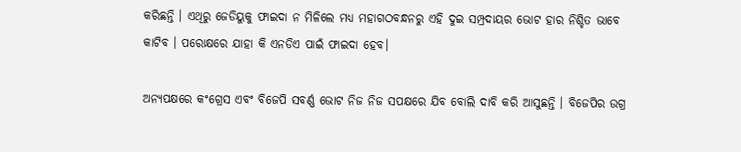କରିଛନ୍ତି । ଏଥିରୁ ଜେଡିୟୁକୁ ଫାଇଦା ନ ମିଳିଲେ ମଧ୍ୟ ମହାଗଠବନ୍ଧନରୁ ଏହି ଦୁଇ ସମ୍ପ୍ରଦାୟର ଭୋଟ ହାର ନିଶ୍ଚିତ ଭାବେ କାଟିବ । ପରୋକ୍ଷରେ ଯାହା କି ଏନଡିଏ ପାଇଁ ଫାଇଦା ହେବ।

ଅନ୍ୟପକ୍ଷରେ କଂଗ୍ରେସ ଏବଂ ବିଜେପି ସବର୍ଣ୍ଣ ଭୋଟ ନିଜ ନିଜ ସପକ୍ଷରେ ଯିବ ବୋଲି ଦାବି କରି ଆସୁଛନ୍ତି । ବିଜେପିର ଉଗ୍ର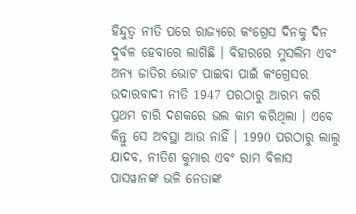ହିନ୍ଦୁତ୍ବ ନୀତି ପରେ ରାଜ୍ୟରେ କଂଗ୍ରେସ ଦିନକୁ ଦିନ ଦୁର୍ବଳ ହେବାରେ ଲାଗିଛି । ବିହାରରେ ମୁସଲିମ ଏବଂ ଅନ୍ୟ ଜାତିର ଭୋଟ ପାଇବା ପାଇଁ କଂଗ୍ରେସର ଉଦାରବାଦୀ ନୀତି 1947 ପରଠାରୁ ଆରମ୍ଭ କରି ପ୍ରଥମ ଚାରି ଦଶକରେ ଭଲ କାମ କରିଥିଲା । ଏବେ କିନ୍ତୁ ସେ ଅବସ୍ଥା ଆଉ ନାହିଁ । 1990 ପରଠାରୁ ଲାଲୁ ଯାଦବ, ନୀତିଶ କୁମାର ଏବଂ ରାମ ବିଳାସ ପାସୱାନଙ୍କ ଭଳି ନେତାଙ୍କ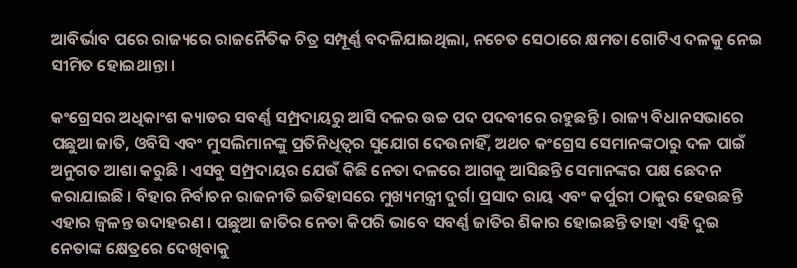ଆବିର୍ଭାବ ପରେ ରାଜ୍ୟରେ ରାଜନୈତିକ ଚିତ୍ର ସମ୍ପୂର୍ଣ୍ଣ ବଦଳିଯାଇଥିଲା, ନଚେତ ସେଠାରେ କ୍ଷମତା ଗୋଟିଏ ଦଳକୁ ନେଇ ସୀମିତ ହୋଇଥାନ୍ତା ।

କଂଗ୍ରେସର ଅଧିକାଂଶ କ୍ୟାଡର ସବର୍ଣ୍ଣ ସମ୍ପ୍ରଦାୟରୁ ଆସି ଦଳର ଉଚ୍ଚ ପଦ ପଦବୀରେ ରହୁଛନ୍ତି । ରାଜ୍ୟ ବିଧାନସଭାରେ ପଛୁଆ ଜାତି, ଓବିସି ଏବଂ ମୁସଲିମାନଙ୍କୁ ପ୍ରତିନିଧିତ୍ବର ସୁଯୋଗ ଦେଉନାହିଁ, ଅଥଚ କଂଗ୍ରେସ ସେମାନଙ୍କଠାରୁ ଦଳ ପାଇଁ ଅନୁଗତ ଆଶା କରୁଛି । ଏସବୁ ସମ୍ପ୍ରଦାୟର ଯେଉଁ କିଛି ନେତା ଦଳରେ ଆଗକୁ ଆସିଛନ୍ତି ସେମାନଙ୍କର ପକ୍ଷ ଛେଦନ କରାଯାଇଛି । ବିହାର ନିର୍ବାଚନ ରାଜନୀତି ଇତିହାସରେ ମୁଖ୍ୟମନ୍ତ୍ରୀ ଦୁର୍ଗା ପ୍ରସାଦ ରାୟ ଏବଂ କର୍ପୁରୀ ଠାକୁର ହେଉଛନ୍ତି ଏହାର ଜ୍ବଳନ୍ତ ଉଦାହରଣ । ପଛୁଆ ଜାତିର ନେତା କିପରି ଭାବେ ସବର୍ଣ୍ଣ ଜାତିର ଶିକାର ହୋଇଛନ୍ତି ତାହା ଏହି ଦୁଇ ନେତାଙ୍କ କ୍ଷେତ୍ରରେ ଦେଖିବାକୁ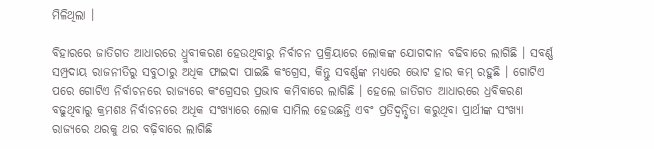ମିଳିଥିଲା ।

ବିହାରରେ ଜାତିଗତ ଆଧାରରେ ଧ୍ରୁବୀକରଣ ହେଉଥିବାରୁ ନିର୍ବାଚନ ପ୍ରକ୍ରିୟାରେ ଲୋକଙ୍କ ଯୋଗଦାନ ବଢିବାରେ ଲାଗିଛି । ସବର୍ଣ୍ଣ ସମ୍ପ୍ରଦାୟ ରାଜନୀତିରୁ ସବୁଠାରୁ ଅଧିକ ଫାଇଦା ପାଇଛି କଂଗ୍ରେସ, କିନ୍ତୁ ସବର୍ଣ୍ଣଙ୍କ ମଧ୍ୟରେ ଭୋଟ ହାର କମ୍ ରହୁଛି । ଗୋଟିଏ ପରେ ଗୋଟିଏ ନିର୍ବାଚନରେ ରାଜ୍ୟରେ କଂଗ୍ରେସର ପ୍ରଭାବ କମିବାରେ ଲାଗିଛି । ହେଲେ ଜାତିଗତ ଆଧାରରେ ଧ୍ରବିକରଣ ବଢୁଥିବାରୁ କ୍ରମଶଃ ନିର୍ବାଚନରେ ଅଧିକ ସଂଖ୍ୟାରେ ଲୋକ ସାମିଲ ହେଉଛନ୍ତି ଏବଂ ପ୍ରତିଦ୍ବନ୍ଦ୍ବିତା କରୁଥିବା ପ୍ରାର୍ଥୀଙ୍କ ସଂଖ୍ୟା ରାଜ୍ୟରେ ଥରକୁ ଥର ବଢ଼ିବାରେ ଲାଗିଛି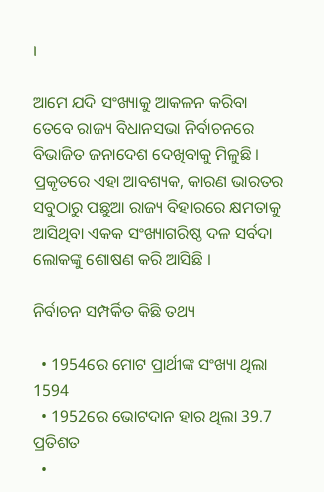।

ଆମେ ଯଦି ସଂଖ୍ୟାକୁ ଆକଳନ କରିବା ତେବେ ରାଜ୍ୟ ବିଧାନସଭା ନିର୍ବାଚନରେ ବିଭାଜିତ ଜନାଦେଶ ଦେଖିବାକୁ ମିଳୁଛି । ପ୍ରକୃତରେ ଏହା ଆବଶ୍ୟକ, କାରଣ ଭାରତର ସବୁଠାରୁ ପଛୁଆ ରାଜ୍ୟ ବିହାରରେ କ୍ଷମତାକୁ ଆସିଥିବା ଏକକ ସଂଖ୍ୟାଗରିଷ୍ଠ ଦଳ ସର୍ବଦା ଲୋକଙ୍କୁ ଶୋଷଣ କରି ଆସିଛି ।

ନିର୍ବାଚନ ସମ୍ପର୍କିତ କିଛି ତଥ୍ୟ

  • 1954ରେ ମୋଟ ପ୍ରାର୍ଥୀଙ୍କ ସଂଖ୍ୟା ଥିଲା 1594
  • 1952ରେ ଭୋଟଦାନ ହାର ଥିଲା 39.7 ପ୍ରତିଶତ
  •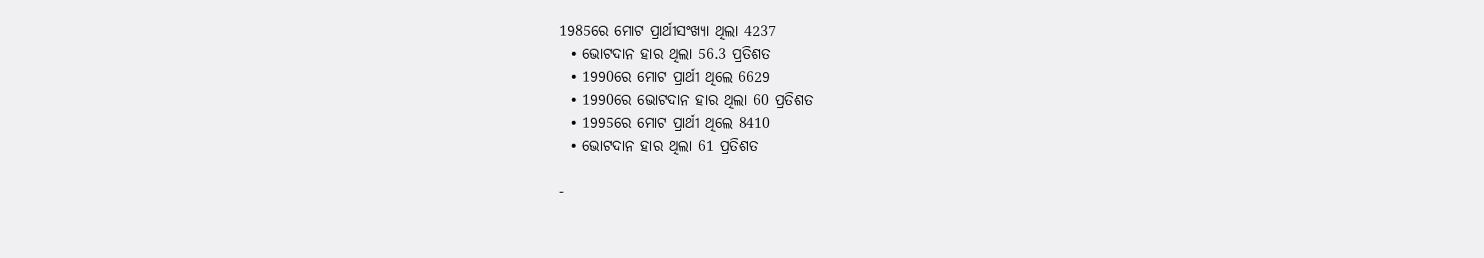1985ରେ ମୋଟ ପ୍ରାର୍ଥୀସଂଖ୍ୟା ଥିଲା 4237
  • ଭୋଟଦାନ ହାର ଥିଲା 56.3 ପ୍ରତିଶତ
  • 1990ରେ ମୋଟ ପ୍ରାର୍ଥୀ ଥିଲେ 6629
  • 1990ରେ ଭୋଟଦାନ ହାର ଥିଲା 60 ପ୍ରତିଶତ
  • 1995ରେ ମୋଟ ପ୍ରାର୍ଥୀ ଥିଲେ 8410
  • ଭୋଟଦାନ ହାର ଥିଲା 61 ପ୍ରତିଶତ

-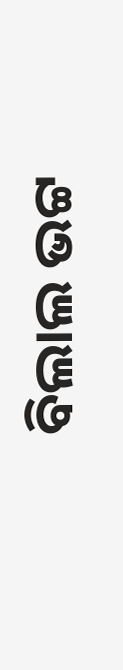ବିଲାଲ ଭଟ୍ଟ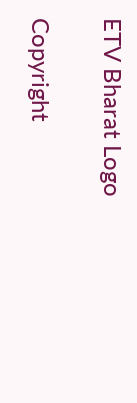ETV Bharat Logo

Copyright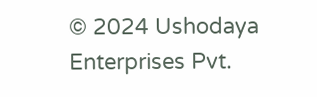© 2024 Ushodaya Enterprises Pvt.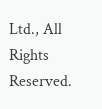Ltd., All Rights Reserved.